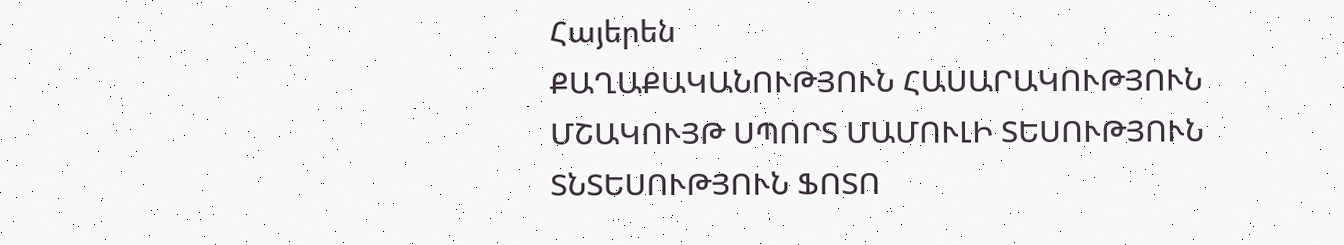Հայերեն
ՔԱՂԱՔԱԿԱՆՈՒԹՅՈՒՆ ՀԱՍԱՐԱԿՈՒԹՅՈՒՆ ՄՇԱԿՈՒՅԹ ՍՊՈՐՏ ՄԱՄՈՒԼԻ ՏԵՍՈՒԹՅՈՒՆ ՏՆՏԵՍՈՒԹՅՈՒՆ ՖՈՏՈ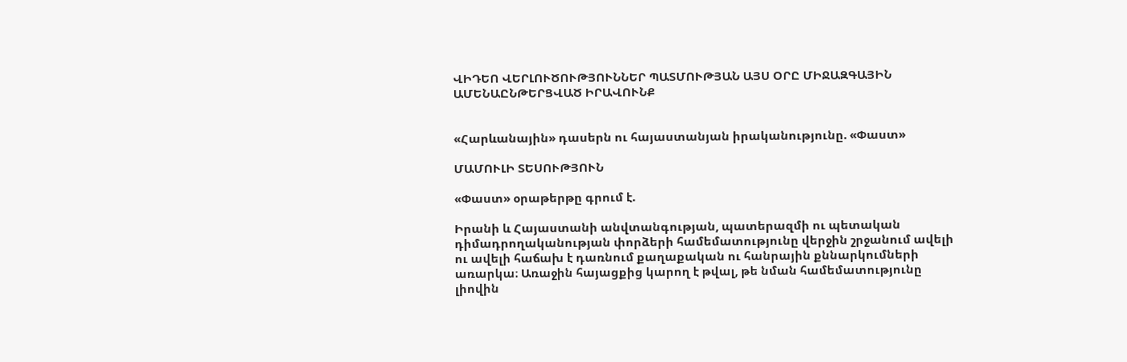ՎԻԴԵՈ ՎԵՐԼՈՒԾՈՒԹՅՈՒՆՆԵՐ ՊԱՏՄՈՒԹՅԱՆ ԱՅՍ ՕՐԸ ՄԻՋԱԶԳԱՅԻՆ ԱՄԵՆԱԸՆԹԵՐՑՎԱԾ ԻՐԱՎՈՒՆՔ


«Հարևանային» դասերն ու հայաստանյան իրականությունը. «Փաստ»

ՄԱՄՈՒԼԻ ՏԵՍՈՒԹՅՈՒՆ

«Փաստ» օրաթերթը գրում է.

Իրանի և Հայաստանի անվտանգության, պատերազմի ու պետական դիմադրողականության փորձերի համեմատությունը վերջին շրջանում ավելի ու ավելի հաճախ է դառնում քաղաքական ու հանրային քննարկումների առարկա։ Առաջին հայացքից կարող է թվալ, թե նման համեմատությունը լիովին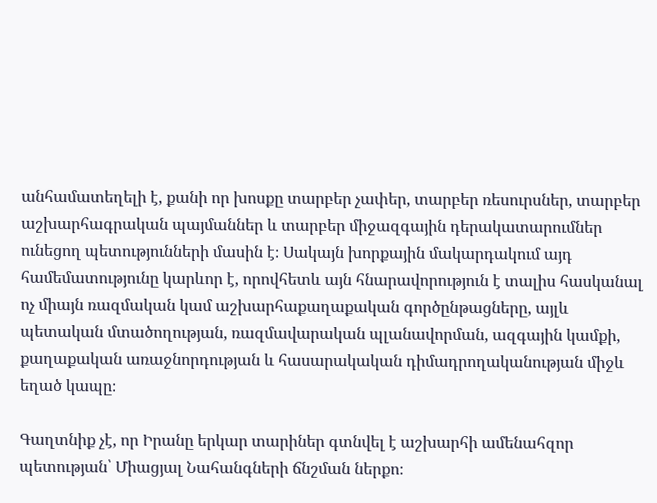անհամատեղելի է, քանի որ խոսքը տարբեր չափեր, տարբեր ռեսուրսներ, տարբեր աշխարհագրական պայմաններ և տարբեր միջազգային դերակատարումներ ունեցող պետությունների մասին է։ Սակայն խորքային մակարդակում այդ համեմատությունը կարևոր է, որովհետև այն հնարավորություն է տալիս հասկանալ ոչ միայն ռազմական կամ աշխարհաքաղաքական գործընթացները, այլև պետական մտածողության, ռազմավարական պլանավորման, ազգային կամքի, քաղաքական առաջնորդության և հասարակական դիմադրողականության միջև եղած կապը։

Գաղտնիք չէ, որ Իրանը երկար տարիներ գտնվել է աշխարհի ամենահզոր պետության՝ Միացյալ Նահանգների ճնշման ներքո։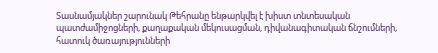Տասնամյակներ շարունակ Թեհրանը ենթարկվել է խիստ տնտեսական պատժամիջոցների, քաղաքական մեկուսացման, դիվանագիտական ճնշումների, հատուկ ծառայությունների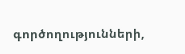գործողությունների,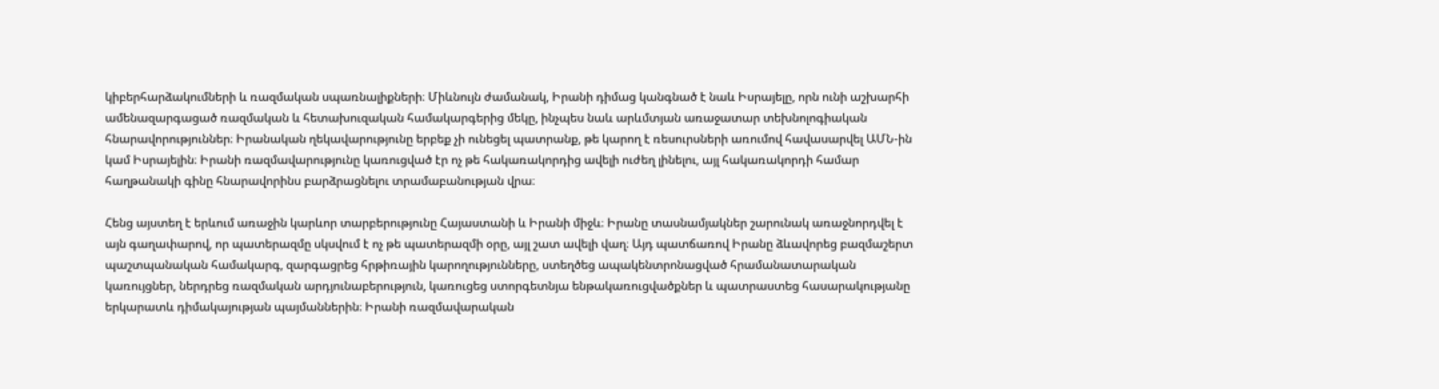կիբերհարձակումների և ռազմական սպառնալիքների։ Միևնույն ժամանակ, Իրանի դիմաց կանգնած է նաև Իսրայելը, որն ունի աշխարհի ամենազարգացած ռազմական և հետախուզական համակարգերից մեկը, ինչպես նաև արևմտյան առաջատար տեխնոլոգիական հնարավորություններ։ Իրանական ղեկավարությունը երբեք չի ունեցել պատրանք, թե կարող է ռեսուրսների առումով հավասարվել ԱՄՆ-ին կամ Իսրայելին։ Իրանի ռազմավարությունը կառուցված էր ոչ թե հակառակորդից ավելի ուժեղ լինելու, այլ հակառակորդի համար հաղթանակի գինը հնարավորինս բարձրացնելու տրամաբանության վրա։

Հենց այստեղ է երևում առաջին կարևոր տարբերությունը Հայաստանի և Իրանի միջև։ Իրանը տասնամյակներ շարունակ առաջնորդվել է այն գաղափարով, որ պատերազմը սկսվում է ոչ թե պատերազմի օրը, այլ շատ ավելի վաղ։ Այդ պատճառով Իրանը ձևավորեց բազմաշերտ պաշտպանական համակարգ, զարգացրեց հրթիռային կարողությունները, ստեղծեց ապակենտրոնացված հրամանատարական կառույցներ, ներդրեց ռազմական արդյունաբերություն, կառուցեց ստորգետնյա ենթակառուցվածքներ և պատրաստեց հասարակությանը երկարատև դիմակայության պայմաններին։ Իրանի ռազմավարական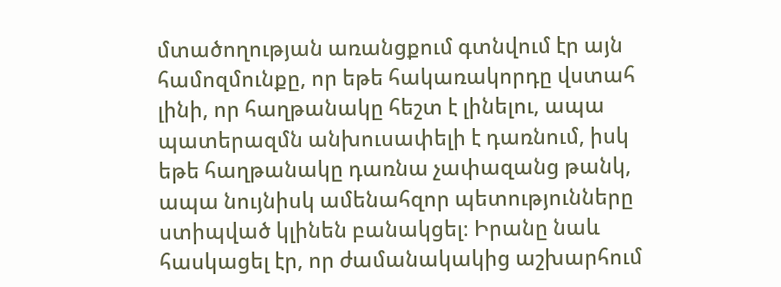մտածողության առանցքում գտնվում էր այն համոզմունքը, որ եթե հակառակորդը վստահ լինի, որ հաղթանակը հեշտ է լինելու, ապա պատերազմն անխուսափելի է դառնում, իսկ եթե հաղթանակը դառնա չափազանց թանկ, ապա նույնիսկ ամենահզոր պետությունները ստիպված կլինեն բանակցել։ Իրանը նաև հասկացել էր, որ ժամանակակից աշխարհում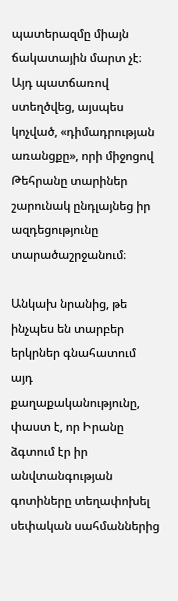պատերազմը միայն ճակատային մարտ չէ։ Այդ պատճառով ստեղծվեց, այսպես կոչված, «դիմադրության առանցքը», որի միջոցով Թեհրանը տարիներ շարունակ ընդլայնեց իր ազդեցությունը տարածաշրջանում։

Անկախ նրանից, թե ինչպես են տարբեր երկրներ գնահատում այդ քաղաքականությունը, փաստ է, որ Իրանը ձգտում էր իր անվտանգության գոտիները տեղափոխել սեփական սահմաններից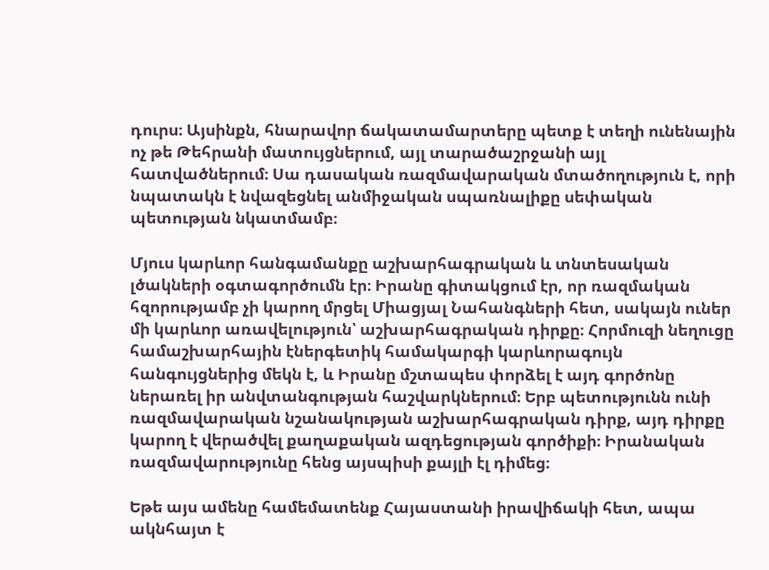դուրս։ Այսինքն, հնարավոր ճակատամարտերը պետք է տեղի ունենային ոչ թե Թեհրանի մատույցներում, այլ տարածաշրջանի այլ հատվածներում։ Սա դասական ռազմավարական մտածողություն է, որի նպատակն է նվազեցնել անմիջական սպառնալիքը սեփական պետության նկատմամբ։

Մյուս կարևոր հանգամանքը աշխարհագրական և տնտեսական լծակների օգտագործումն էր։ Իրանը գիտակցում էր, որ ռազմական հզորությամբ չի կարող մրցել Միացյալ Նահանգների հետ, սակայն ուներ մի կարևոր առավելություն՝ աշխարհագրական դիրքը։ Հորմուզի նեղուցը համաշխարհային էներգետիկ համակարգի կարևորագույն հանգույցներից մեկն է, և Իրանը մշտապես փորձել է այդ գործոնը ներառել իր անվտանգության հաշվարկներում։ Երբ պետությունն ունի ռազմավարական նշանակության աշխարհագրական դիրք, այդ դիրքը կարող է վերածվել քաղաքական ազդեցության գործիքի։ Իրանական ռազմավարությունը հենց այսպիսի քայլի էլ դիմեց։

Եթե այս ամենը համեմատենք Հայաստանի իրավիճակի հետ, ապա ակնհայտ է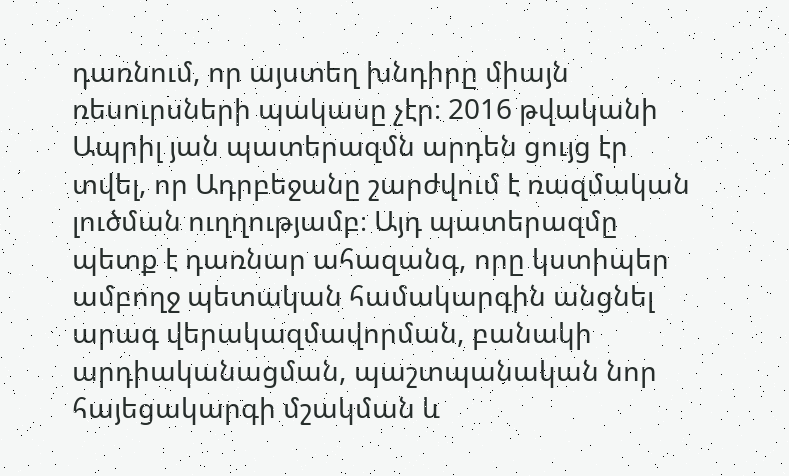դառնում, որ այստեղ խնդիրը միայն ռեսուրսների պակասը չէր։ 2016 թվականի Ապրիլ յան պատերազմն արդեն ցույց էր տվել, որ Ադրբեջանը շարժվում է ռազմական լուծման ուղղությամբ։ Այդ պատերազմը պետք է դառնար ահազանգ, որը կստիպեր ամբողջ պետական համակարգին անցնել արագ վերակազմավորման, բանակի արդիականացման, պաշտպանական նոր հայեցակարգի մշակման և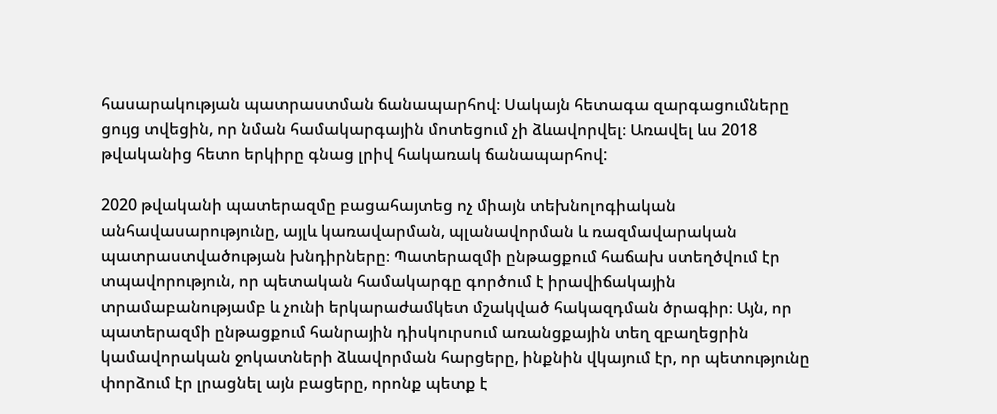հասարակության պատրաստման ճանապարհով։ Սակայն հետագա զարգացումները ցույց տվեցին, որ նման համակարգային մոտեցում չի ձևավորվել։ Առավել ևս 2018 թվականից հետո երկիրը գնաց լրիվ հակառակ ճանապարհով:

2020 թվականի պատերազմը բացահայտեց ոչ միայն տեխնոլոգիական անհավասարությունը, այլև կառավարման, պլանավորման և ռազմավարական պատրաստվածության խնդիրները։ Պատերազմի ընթացքում հաճախ ստեղծվում էր տպավորություն, որ պետական համակարգը գործում է իրավիճակային տրամաբանությամբ և չունի երկարաժամկետ մշակված հակազդման ծրագիր։ Այն, որ պատերազմի ընթացքում հանրային դիսկուրսում առանցքային տեղ զբաղեցրին կամավորական ջոկատների ձևավորման հարցերը, ինքնին վկայում էր, որ պետությունը փորձում էր լրացնել այն բացերը, որոնք պետք է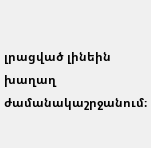լրացված լինեին խաղաղ ժամանակաշրջանում։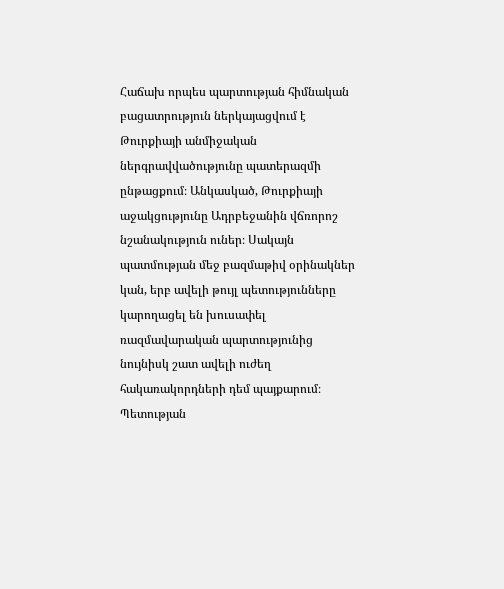Հաճախ որպես պարտության հիմնական բացատրություն ներկայացվում է Թուրքիայի անմիջական ներգրավվածությունը պատերազմի ընթացքում։ Անկասկած, Թուրքիայի աջակցությունը Ադրբեջանին վճռորոշ նշանակություն ուներ։ Սակայն պատմության մեջ բազմաթիվ օրինակներ կան, երբ ավելի թույլ պետությունները կարողացել են խուսափել ռազմավարական պարտությունից նույնիսկ շատ ավելի ուժեղ հակառակորդների դեմ պայքարում։ Պետության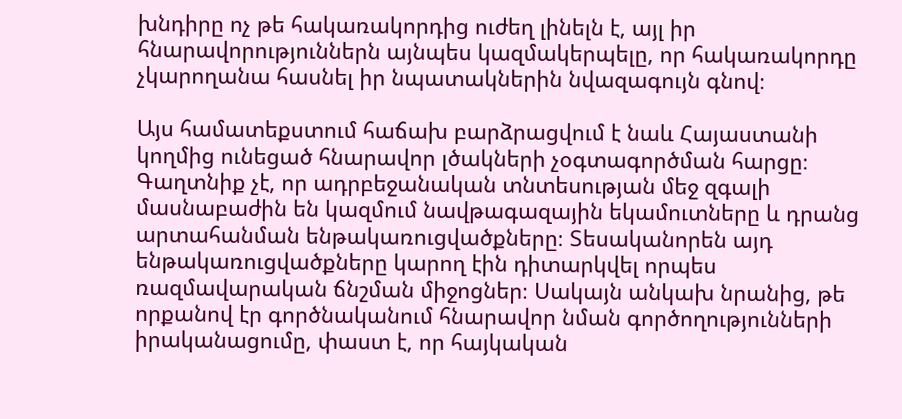խնդիրը ոչ թե հակառակորդից ուժեղ լինելն է, այլ իր հնարավորություններն այնպես կազմակերպելը, որ հակառակորդը չկարողանա հասնել իր նպատակներին նվազագույն գնով։

Այս համատեքստում հաճախ բարձրացվում է նաև Հայաստանի կողմից ունեցած հնարավոր լծակների չօգտագործման հարցը։ Գաղտնիք չէ, որ ադրբեջանական տնտեսության մեջ զգալի մասնաբաժին են կազմում նավթագազային եկամուտները և դրանց արտահանման ենթակառուցվածքները։ Տեսականորեն այդ ենթակառուցվածքները կարող էին դիտարկվել որպես ռազմավարական ճնշման միջոցներ։ Սակայն անկախ նրանից, թե որքանով էր գործնականում հնարավոր նման գործողությունների իրականացումը, փաստ է, որ հայկական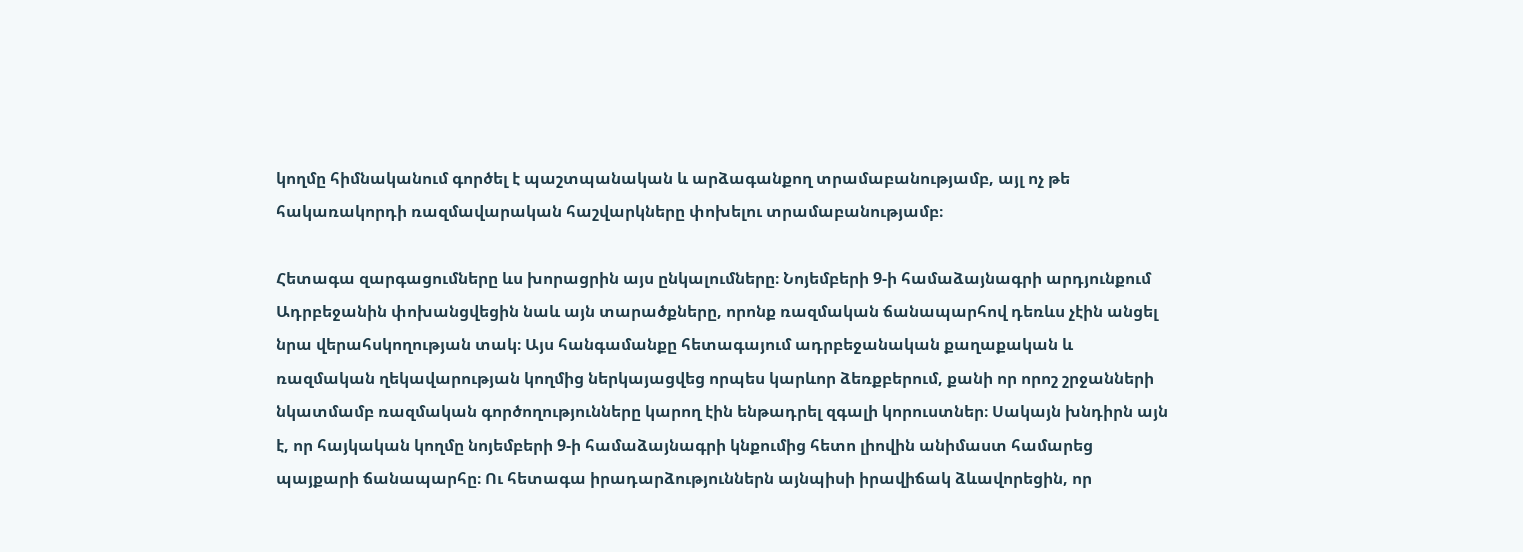կողմը հիմնականում գործել է պաշտպանական և արձագանքող տրամաբանությամբ, այլ ոչ թե հակառակորդի ռազմավարական հաշվարկները փոխելու տրամաբանությամբ։

Հետագա զարգացումները ևս խորացրին այս ընկալումները։ Նոյեմբերի 9-ի համաձայնագրի արդյունքում Ադրբեջանին փոխանցվեցին նաև այն տարածքները, որոնք ռազմական ճանապարհով դեռևս չէին անցել նրա վերահսկողության տակ։ Այս հանգամանքը հետագայում ադրբեջանական քաղաքական և ռազմական ղեկավարության կողմից ներկայացվեց որպես կարևոր ձեռքբերում, քանի որ որոշ շրջանների նկատմամբ ռազմական գործողությունները կարող էին ենթադրել զգալի կորուստներ։ Սակայն խնդիրն այն է, որ հայկական կողմը նոյեմբերի 9-ի համաձայնագրի կնքումից հետո լիովին անիմաստ համարեց պայքարի ճանապարհը։ Ու հետագա իրադարձություններն այնպիսի իրավիճակ ձևավորեցին, որ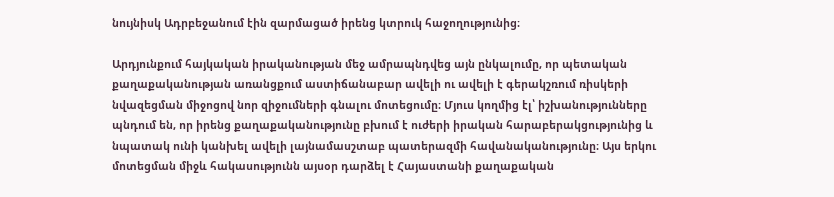նույնիսկ Ադրբեջանում էին զարմացած իրենց կտրուկ հաջողությունից։

Արդյունքում հայկական իրականության մեջ ամրապնդվեց այն ընկալումը, որ պետական քաղաքականության առանցքում աստիճանաբար ավելի ու ավելի է գերակշռում ռիսկերի նվազեցման միջոցով նոր զիջումների գնալու մոտեցումը։ Մյուս կողմից էլ՝ իշխանությունները պնդում են, որ իրենց քաղաքականությունը բխում է ուժերի իրական հարաբերակցությունից և նպատակ ունի կանխել ավելի լայնամասշտաբ պատերազմի հավանականությունը։ Այս երկու մոտեցման միջև հակասությունն այսօր դարձել է Հայաստանի քաղաքական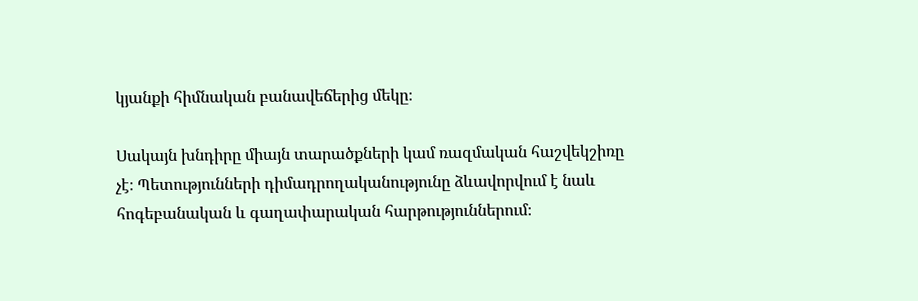կյանքի հիմնական բանավեճերից մեկը։

Սակայն խնդիրը միայն տարածքների կամ ռազմական հաշվեկշիռը չէ։ Պետությունների դիմադրողականությունը ձևավորվում է նաև հոգեբանական և գաղափարական հարթություններում։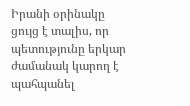Իրանի օրինակը ցույց է տալիս, որ պետությունը երկար ժամանակ կարող է պահպանել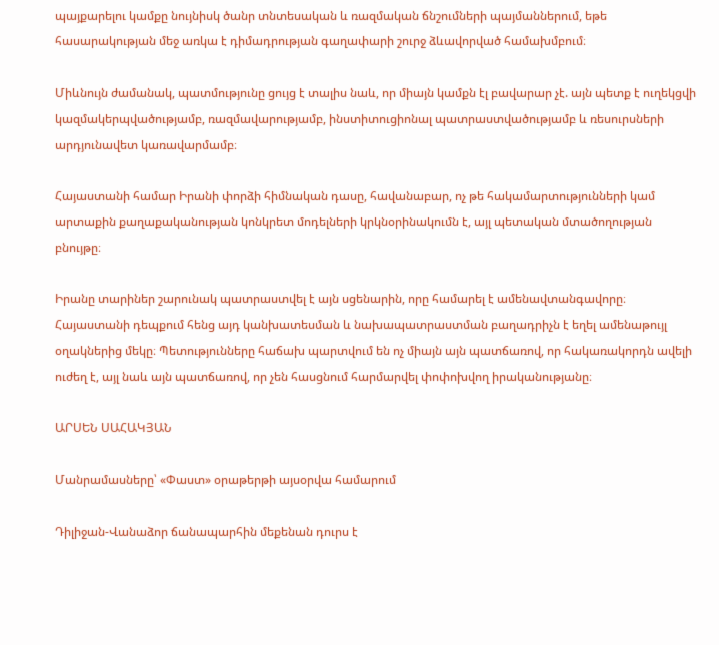պայքարելու կամքը նույնիսկ ծանր տնտեսական և ռազմական ճնշումների պայմաններում, եթե հասարակության մեջ առկա է դիմադրության գաղափարի շուրջ ձևավորված համախմբում։

Միևնույն ժամանակ, պատմությունը ցույց է տալիս նաև, որ միայն կամքն էլ բավարար չէ. այն պետք է ուղեկցվի կազմակերպվածությամբ, ռազմավարությամբ, ինստիտուցիոնալ պատրաստվածությամբ և ռեսուրսների արդյունավետ կառավարմամբ։

Հայաստանի համար Իրանի փորձի հիմնական դասը, հավանաբար, ոչ թե հակամարտությունների կամ արտաքին քաղաքականության կոնկրետ մոդելների կրկնօրինակումն է, այլ պետական մտածողության բնույթը։

Իրանը տարիներ շարունակ պատրաստվել է այն սցենարին, որը համարել է ամենավտանգավորը։ Հայաստանի դեպքում հենց այդ կանխատեսման և նախապատրաստման բաղադրիչն է եղել ամենաթույլ օղակներից մեկը։ Պետությունները հաճախ պարտվում են ոչ միայն այն պատճառով, որ հակառակորդն ավելի ուժեղ է, այլ նաև այն պատճառով, որ չեն հասցնում հարմարվել փոփոխվող իրականությանը։

ԱՐՍԵՆ ՍԱՀԱԿՅԱՆ

Մանրամասները՝ «Փաստ» օրաթերթի այսօրվա համարում

Դիլիջան-Վանաձոր ճանապարհին մեքենան դուրս է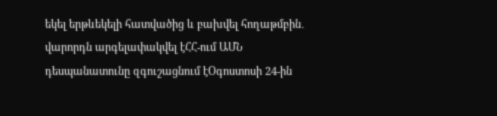եկել երթևեկելի հատվածից և բախվել հողաթմբին․ վարորդն արգելափակվել էՀՀ-ում ԱՄՆ դեսպանատունը զգուշացնում էՕգոստոսի 24-ին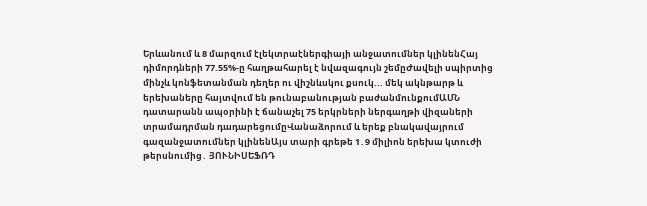Երևանում և 8 մարզում էլեկտրաէներգիայի անջատումներ կլինենՀայ դիմորդների 77.55%-ը հաղթահարել է նվազագույն շեմըԺավելի սպիրտից մինչև կոնֆետանման դեղեր ու վիշնևսկու քսուկ... մեկ ակնթարթ և երեխաները հայտվում են թունաբանության բաժանմունքումԱՄՆ դատարանն ապօրինի է ճանաչել 75 երկրների ներգաղթի վիզաների տրամադրման դադարեցումըՎանաձորում և երեք բնակավայրում գազանջատումներ կլինենԱյս տարի գրեթե 1․9 միլիոն երեխա կտուժի թերսնումից․ ՅՈՒՆԻՍԵՖՌԴ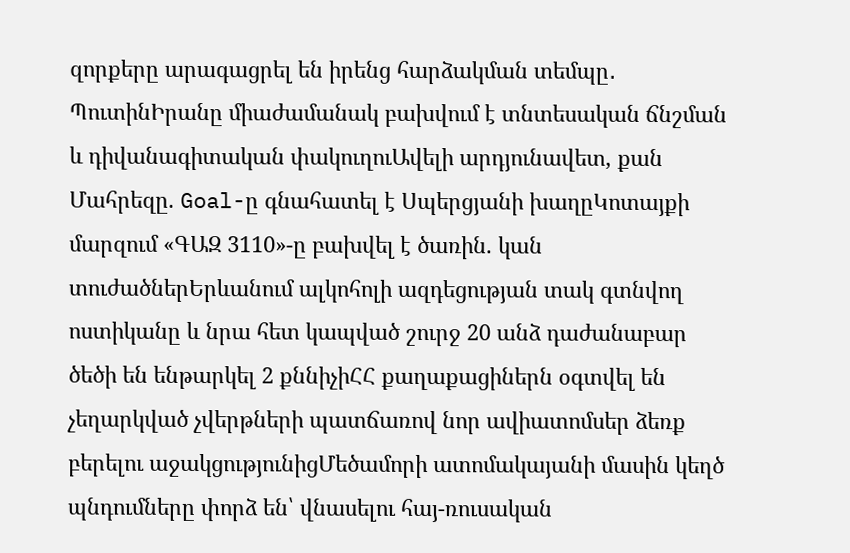զորքերը արագացրել են իրենց հարձակման տեմպը․ ՊուտինԻրանը միաժամանակ բախվում է տնտեսական ճնշման և դիվանագիտական փակուղուԱվելի արդյունավետ, քան Մահրեզը. Goal-ը գնահատել է Սպերցյանի խաղըԿոտայքի մարզում «ԳԱԶ 3110»-ը բախվել է ծառին. կան տուժածներԵրևանում ալկոհոլի ազդեցության տակ գտնվող ոստիկանը և նրա հետ կապված շուրջ 20 անձ դաժանաբար ծեծի են ենթարկել 2 քննիչիՀՀ քաղաքացիներն օգտվել են չեղարկված չվերթների պատճառով նոր ավիատոմսեր ձեռք բերելու աջակցությունիցՄեծամորի ատոմակայանի մասին կեղծ պնդումները փորձ են՝ վնասելու հայ-ռուսական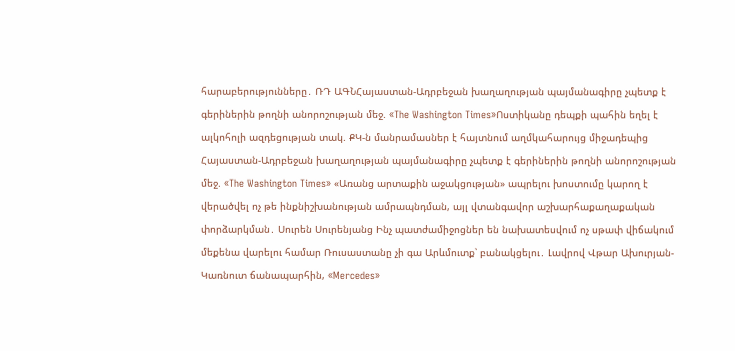հարաբերությունները․ ՌԴ ԱԳՆՀայաստան-Ադրբեջան խաղաղության պայմանագիրը չպետք է գերիներին թողնի անորոշության մեջ. «The Washington Times»Ոստիկանը դեպքի պահին եղել է ալկոհոլի ազդեցության տակ. ՔԿ-ն մանրամասներ է հայտնում աղմկահարույց միջադեպից Հայաստան-Ադրբեջան խաղաղության պայմանագիրը չպետք է գերիներին թողնի անորոշության մեջ. «The Washington Times» «Առանց արտաքին աջակցության» ապրելու խոստումը կարող է վերածվել ոչ թե ինքնիշխանության ամրապնդման, այլ վտանգավոր աշխարհաքաղաքական փորձարկման․ Սուրեն Սուրենյանց Ինչ պատժամիջոցներ են նախատեսվում ոչ սթափ վիճակում մեքենա վարելու համար Ռուսաստանը չի գա Արևմուտք՝ բանակցելու․ Լավրով Վթար Ախուրյան-Կառնուտ ճանապարհին, «Mercedes»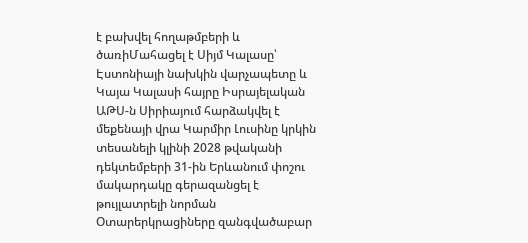է բախվել հողաթմբերի և ծառիՄահացել է Սիյմ Կալասը՝ Էստոնիայի նախկին վարչապետը և Կայա Կալասի հայրը Իսրայելական ԱԹՍ-ն Սիրիայում հարձակվել է մեքենայի վրա Կարմիր Լուսինը կրկին տեսանելի կլինի 2028 թվականի դեկտեմբերի 31-ին Երևանում փոշու մակարդակը գերազանցել է թույլատրելի նորման Օտարերկրացիները զանգվածաբար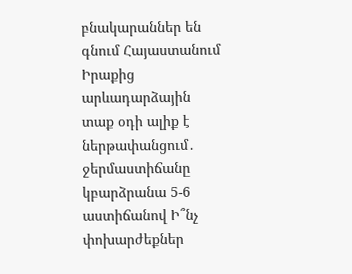բնակարաններ են գնում Հայաստանում Իրաքից արևադարձային տաք օդի ալիք է ներթափանցում․ ջերմաստիճանը կբարձրանա 5-6 աստիճանով Ի՞նչ փոխարժեքներ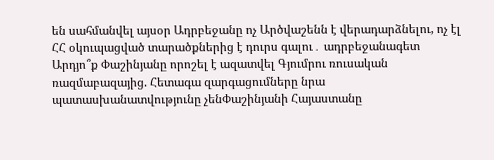են սահմանվել այսօր Ադրբեջանը ոչ Արծվաշենն է վերադարձնելու, ոչ էլ ՀՀ օկուպացված տարածքներից է դուրս գալու․ ադրբեջանագետ Արդյո՞ք Փաշինյանը որոշել է ազատվել Գյումրու ռուսական ռազմաբազայից. Հետագա զարգացումները նրա պատասխանատվությունը չենՓաշինյանի Հայաստանը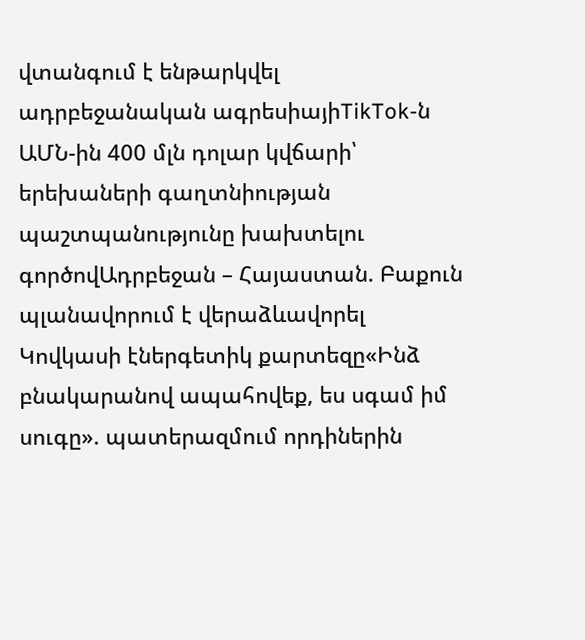վտանգում է ենթարկվել ադրբեջանական ագրեսիայիTikTok-ն ԱՄՆ-ին 400 մլն դոլար կվճարի՝ երեխաների գաղտնիության պաշտպանությունը խախտելու գործովԱդրբեջան – Հայաստան. Բաքուն պլանավորում է վերաձևավորել Կովկասի էներգետիկ քարտեզը«Ինձ բնակարանով ապահովեք, ես սգամ իմ սուգը». պատերազմում որդիներին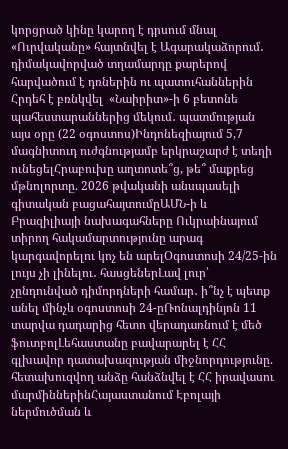կորցրած կինը կարող է դրսում մնալ «Ուրվականը» հայտնվել է Ագարակաձորում․ դիմակավորված տղամարդը քարերով հարվածում է դռներին ու պատուհաններին Հրդեհ է բռնկվել  «Նաիրիտ»-ի 6 բետոնե պահեստարաններից մեկում․ պատմության այս օրը (22 օգոստոս)Ինդոնեզիայում 5,7 մագնիտուդ ուժգնությամբ երկրաշարժ է տեղի ունեցելՀրաբուխը աղտոտե՞ց, թե՞ մաքրեց մթնոլորտը. 2026 թվականի անսպասելի գիտական բացահայտումըԱՄՆ-ի և Բրազիլիայի նախագահները Ուկրաինայում տիրող հակամարտությունը արագ կարգավորելու կոչ են արելՕգոստոսի 24/25-ին լույս չի լինելու․ հասցեներԼավ լուր՝ չընդունված դիմորդների համար․ ի՞նչ է պետք անել մինչև օգոստոսի 24-ըՌոնալդինյոն 11 տարվա դադարից հետո վերադառնում է մեծ ֆուտբոլԼեհաստանը բավարարել է ՀՀ գլխավոր դատախազության միջնորդությունը. հետախուզվող անձը հանձնվել է ՀՀ իրավասու մարմիններինՀայաստանում Էբոլայի ներմուծման և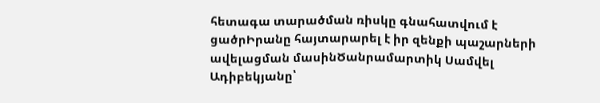հետագա տարածման ռիսկը գնահատվում է ցածրԻրանը հայտարարել է իր զենքի պաշարների ավելացման մասինԾանրամարտիկ Սամվել Ադիբեկյանը՝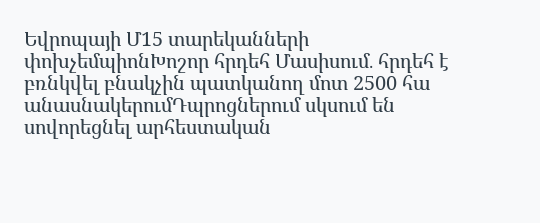Եվրոպայի Մ15 տարեկանների փոխչեմպիոնԽոշոր հրդեհ Մասիսում․ հրդեհ է բռնկվել բնակչին պատկանող մոտ 2500 հա անասնակերումԴպրոցներում սկսում են սովորեցնել արհեստական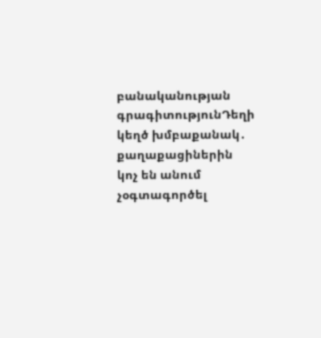բանականության գրագիտությունԴեղի կեղծ խմբաքանակ․ քաղաքացիներին կոչ են անում չօգտագործել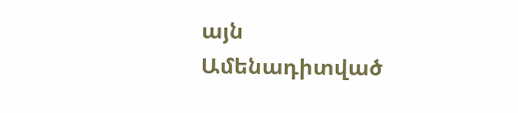այն
Ամենադիտված